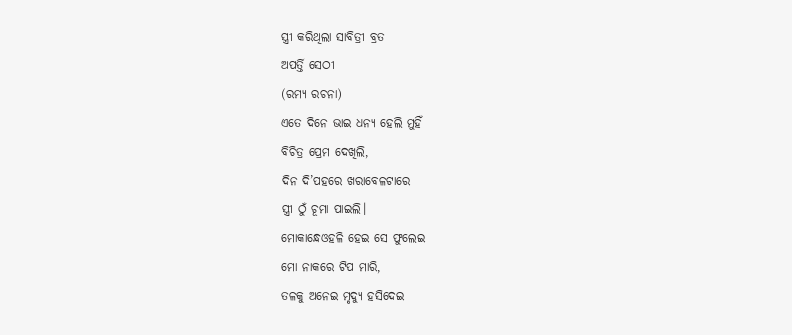ସ୍ତ୍ରୀ କରିଥିଲା ସାବିତ୍ରୀ ବ୍ରତ
ଅପର୍ତ୍ତି ସେଠୀ
(ରମ୍ୟ ରଚନା)
ଏତେ ଦିନେ ଭାଇ ଧନ୍ୟ ହେଲି ମୁହିଁ
ବିଚିତ୍ର ପ୍ରେମ ଦେଖିଲି,
ଦିନ ଦି’ପହରେ ଖରାବେଳଟାରେ
ସ୍ତ୍ରୀ ଠୁଁ ଚୂମା ପାଇଲି।
ମୋକାନ୍ଧେଓହଳି ହେଇ ସେ ଫୁଲେଇ
ମୋ ନାକରେ ଟିପ ମାରି,
ତଳକୁ ଅନେଇ ମୃଦ୍ଯୁ ହସିଦେଇ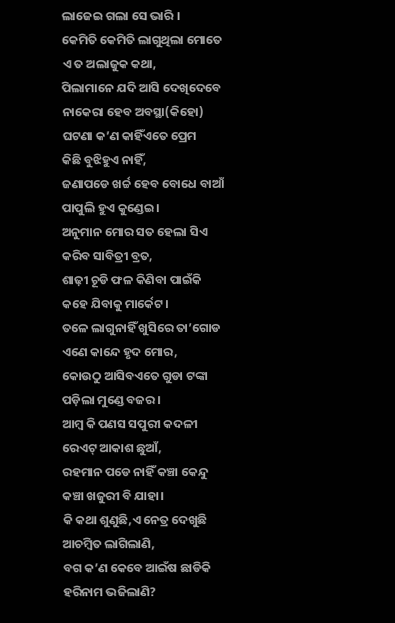ଲାଜେଇ ଗଲା ସେ ଭାରି ।
କେମିତି କେମିତି ଲାଗୁଥିଲା ମୋତେ
ଏ ତ ଅଲାଜୁକ କଥା,
ପିଲାମାନେ ଯଦି ଆସି ଦେଖିଦେବେ
ନାକେରା ହେବ ଅବସ୍ଥା(କିହୋ)
ଘଟଣା କ’ଣ କାହିଁଏତେ ପ୍ରେମ
କିଛି ବୁଝିହୁଏ ନାହିଁ,
ଜଣାପଡେ ଖର୍ଚ୍ଚ ହେବ ବୋଧେ ବାଆଁ
ପାପୁଲି ହୁଏ କୁଣ୍ଡେଇ।
ଅନୁମାନ ମୋର ସତ ହେଲା ସିଏ
କରିବ ସାବିତ୍ରୀ ବ୍ରତ,
ଶାଢ଼ୀ ଚୂଡି ଫଳ କିଣିବା ପାଇଁକି
କହେ ଯିବାକୁ ମାର୍କେଟ।
ତଳେ ଲାଗୁନାହିଁ ଖୁସିରେ ତା’ଗୋଡ
ଏଣେ କାନ୍ଦେ ହୃଦ ମୋର,
କୋଉଠୁ ଆସିବଏତେ ଗୁଡା ଟଙ୍କା
ପଡ଼ିଲା ମୁଣ୍ଡେ ବଜର।
ଆମ୍ବ କି ପଣସ ସପୁରୀ କଦଳୀ
ରେଏଟ୍ ଆକାଶ ଛୁଆଁ,
ରହମାନ ପଡେ ନାହିଁ କଞ୍ଚା କେନ୍ଦୁ
କଞ୍ଚା ଖଜୁରୀ ବି ଯାହା।
କି କଥା ଶୁଣୁଛି,ଏ ନେତ୍ର ଦେଖୁଛି
ଆଚମ୍ବିତ ଲାଗିଲାଣି,
ବଗ କ’ଣ କେବେ ଆଇଁଷ ଛାଡିକି
ହରିନାମ ଭଜିଲାଣି?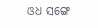ଓଧ ସଙ୍ଗେ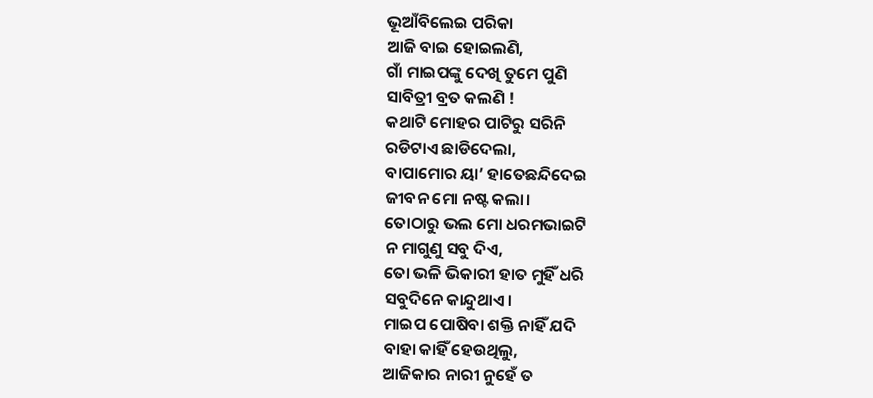ଭୂଆଁବିଲେଇ ପରିକା
ଆଜି ବାଇ ହୋଇଲଣି,
ଗାଁ ମାଇପଙ୍କୁ ଦେଖି ତୁମେ ପୁଣି
ସାବିତ୍ରୀ ବ୍ରତ କଲଣି !
କଥାଟି ମୋହର ପାଟିରୁ ସରିନି
ରଡିଟାଏ ଛାଡିଦେଲା,
ବାପାମୋର ୟା’ ହାତେଛନ୍ଦିଦେଇ
ଜୀବନ ମୋ ନଷ୍ଟ କଲା।
ତୋଠାରୁ ଭଲ ମୋ ଧରମଭାଇଟି
ନ ମାଗୁଣୁ ସବୁ ଦିଏ,
ତୋ ଭଳି ଭିକାରୀ ହାତ ମୁହିଁ ଧରି
ସବୁଦିନେ କାନ୍ଦୁଥାଏ।
ମାଇପ ପୋଷିବା ଶକ୍ତି ନାହିଁ ଯଦି
ବାହା କାହିଁ ହେଉଥିଲୁ,
ଆଜିକାର ନାରୀ ନୁହେଁ ତ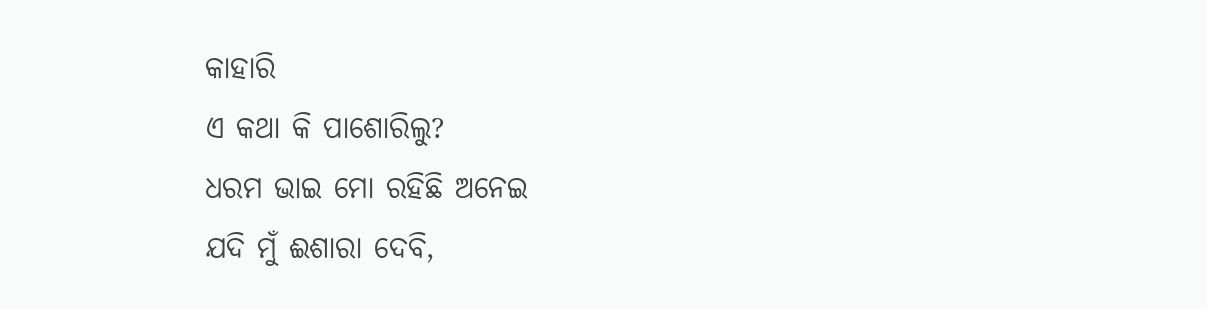କାହାରି
ଏ କଥା କି ପାଶୋରିଲୁ?
ଧରମ ଭାଇ ମୋ ରହିଛି ଅନେଇ
ଯଦି ମୁଁ ଈଶାରା ଦେବି,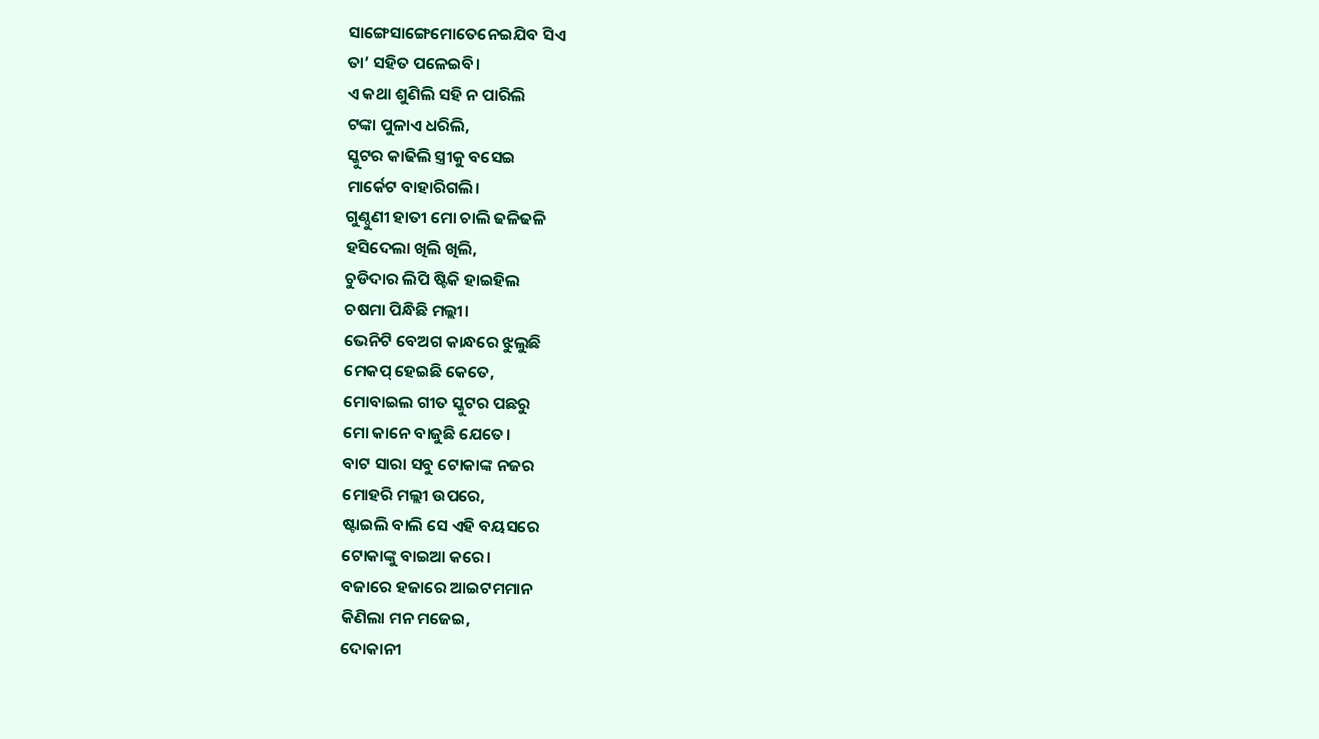ସାଙ୍ଗେସାଙ୍ଗେମୋତେନେଇଯିବ ସିଏ
ତା’ ସହିତ ପଳେଇବି।
ଏ କଥା ଶୁଣିଲି ସହି ନ ପାରିଲି
ଟଙ୍କା ପୁଳାଏ ଧରିଲି,
ସ୍କୁଟର କାଢିଲି ସ୍ତ୍ରୀକୁ ବସେଇ
ମାର୍କେଟ ବାହାରିଗଲି।
ଗୁଣ୍ଠୁଣୀ ହାତୀ ମୋ ଚାଲି ଢଳିଢଳି
ହସିଦେଲା ଖିଲି ଖିଲି,
ଚୁଡିଦାର ଲିପି ଷ୍ଟିକି ହାଇହିଲ
ଚଷମା ପିନ୍ଧିଛି ମଲ୍ଲୀ।
ଭେନିଟି ବେଅଗ କାନ୍ଧରେ ଝୁଲୁଛି
ମେକପ୍ ହେଇଛି କେତେ,
ମୋବାଇଲ ଗୀତ ସ୍କୁଟର ପଛରୁ
ମୋ କାନେ ବାଜୁଛି ଯେତେ।
ବାଟ ସାରା ସବୁ ଟୋକାଙ୍କ ନଜର
ମୋହରି ମଲ୍ଲୀ ଉପରେ,
ଷ୍ଟାଇଲି ବାଲି ସେ ଏହି ବୟସରେ
ଟୋକାଙ୍କୁ ବାଇଆ କରେ।
ବଜାରେ ହଜାରେ ଆଇଟମମାନ
କିଣିଲା ମନ ମଜେଇ,
ଦୋକାନୀ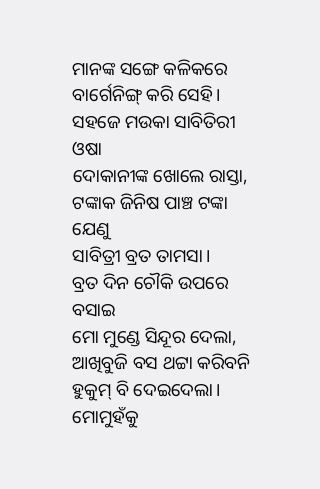ମାନଙ୍କ ସଙ୍ଗେ କଳିକରେ
ବାର୍ଗେନିଙ୍ଗ୍ କରି ସେହି।
ସହଜେ ମଉକା ସାବିତିରୀ ଓଷା
ଦୋକାନୀଙ୍କ ଖୋଲେ ରାସ୍ତା,
ଟଙ୍କାକ ଜିନିଷ ପାଞ୍ଚ ଟଙ୍କା ଯେଣୁ
ସାବିତ୍ରୀ ବ୍ରତ ତାମସା।
ବ୍ରତ ଦିନ ଚୌକି ଉପରେ ବସାଇ
ମୋ ମୁଣ୍ଡେ ସିନ୍ଦୂର ଦେଲା,
ଆଖିବୁଜି ବସ ଥଟ୍ଟା କରିବନି
ହୁକୁମ୍ ବି ଦେଇଦେଲା।
ମୋମୁହଁକୁ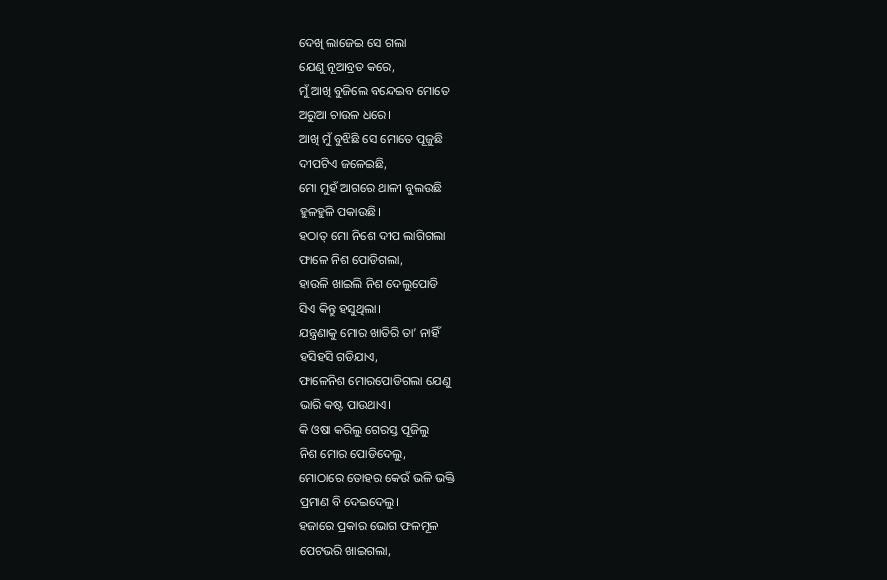ଦେଖି ଲାଜେଇ ସେ ଗଲା
ଯେଣୁ ନୂଆବ୍ରତ କରେ,
ମୁଁ ଆଖି ବୁଜିଲେ ବନ୍ଦେଇବ ମୋତେ
ଅରୁଆ ଚାଉଳ ଧରେ।
ଆଖି ମୁଁ ବୁଝିଛି ସେ ମୋତେ ପୂଜୁଛି
ଦୀପଟିଏ ଜଳେଇଛି,
ମୋ ମୁହଁ ଆଗରେ ଥାଳୀ ବୁଲଉଛି
ହୁଳହୁଳି ପକାଉଛି।
ହଠାତ୍ ମୋ ନିଶେ ଦୀପ ଲାଗିଗଲା
ଫାଳେ ନିଶ ପୋଡିଗଲା,
ହାଉଳି ଖାଇଲି ନିଶ ଦେଲୁପୋଡି
ସିଏ କିନ୍ତୁ ହସୁଥିଲା।
ଯନ୍ତ୍ରଣାକୁ ମୋର ଖାତିରି ତା’ ନାହିଁ
ହସିହସି ଗଡିଯାଏ,
ଫାଳେନିଶ ମୋରପୋଡିଗଲା ଯେଣୁ
ଭାରି କଷ୍ଟ ପାଉଥାଏ।
କି ଓଷା କରିଲୁ ଗେରସ୍ତ ପୂଜିଲୁ
ନିଶ ମୋର ପୋଡିଦେଲୁ,
ମୋଠାରେ ତୋହର କେଉଁ ଭଳି ଭକ୍ତି
ପ୍ରମାଣ ବି ଦେଇଦେଲୁ।
ହଜାରେ ପ୍ରକାର ଭୋଗ ଫଳମୂଳ
ପେଟଭରି ଖାଇଗଲା,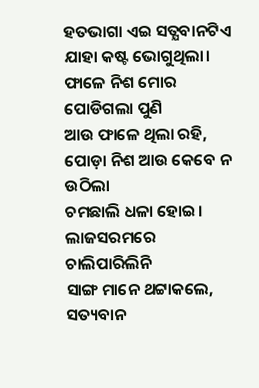ହତଭାଗା ଏଇ ସତ୍ଯବାନଟିଏ
ଯାହା କଷ୍ଟ ଭୋଗୁଥିଲା।
ଫାଳେ ନିଶ ମୋର ପୋଡିଗଲା ପୁଣି
ଆଉ ଫାଳେ ଥିଲା ରହି,
ପୋଡ଼ା ନିଶ ଆଉ କେବେ ନ ଉଠିଲା
ଚମଛାଲି ଧଳା ହୋଇ।
ଲାଜସରମରେ ଚାଲିପାରିଲିନି
ସାଙ୍ଗ ମାନେ ଥଟ୍ଟାକଲେ,
ସତ୍ୟବାନ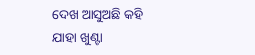ଦେଖ ଆସୁଅଛି କହି
ଯାହା ଖୁଣ୍ଟା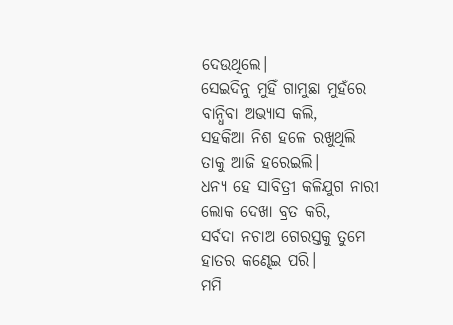ଦେଉଥିଲେ।
ସେଇଦିନୁ ମୁହିଁ ଗାମୁଛା ମୁହଁରେ
ବାନ୍ଧିବା ଅଭ୍ୟାସ କଲି,
ସହକିଆ ନିଶ ହଳେ ରଖୁଥିଲି
ତାକୁ ଆଜି ହରେଇଲି।
ଧନ୍ୟ ହେ ସାବିତ୍ରୀ କଳିଯୁଗ ନାରୀ
ଲୋକ ଦେଖା ବ୍ରତ କରି,
ସର୍ବଦା ନଚାଅ ଗେରସ୍ତକୁ ତୁମେ
ହାତର କଣ୍ଢେଇ ପରି।
ମମି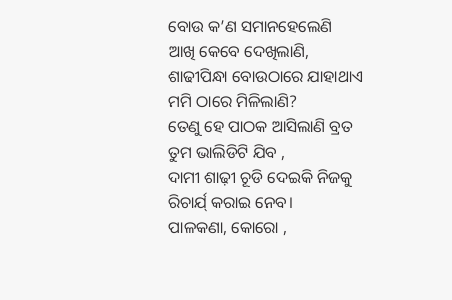ବୋଉ କ’ଣ ସମାନହେଲେଣି
ଆଖି କେବେ ଦେଖିଲାଣି,
ଶାଢୀପିନ୍ଧା ବୋଉଠାରେ ଯାହାଥାଏ
ମମି ଠାରେ ମିଳିଲାଣି?
ତେଣୁ ହେ ପାଠକ ଆସିଲାଣି ବ୍ରତ
ତୁମ ଭାଲିଡିଟି ଯିବ ,
ଦାମୀ ଶାଢ଼ୀ ଚୂଡି ଦେଇକି ନିଜକୁ
ରିଚାର୍ଯ୍ କରାଇ ନେବ।
ପାଳକଣା, କୋରୋ ,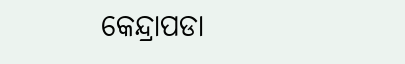କେନ୍ଦ୍ରାପଡା